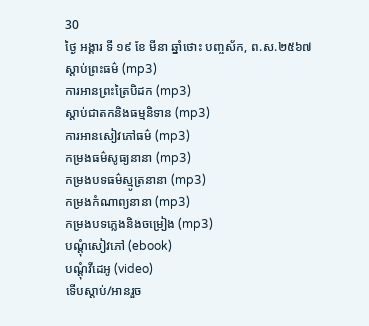30
ថ្ងៃ អង្គារ ទី ១៩ ខែ មីនា ឆ្នាំថោះ បញ្ចស័ក, ព.ស.២៥៦៧
ស្តាប់ព្រះធម៌ (mp3)
ការអានព្រះត្រៃបិដក (mp3)
ស្តាប់ជាតកនិងធម្មនិទាន (mp3)
ការអានសៀវភៅធម៌ (mp3)
កម្រងធម៌សូធ្យនានា (mp3)
កម្រងបទធម៌ស្មូត្រនានា (mp3)
កម្រងកំណាព្យនានា (mp3)
កម្រងបទភ្លេងនិងចម្រៀង (mp3)
បណ្តុំសៀវភៅ (ebook)
បណ្តុំវីដេអូ (video)
ទើបស្តាប់/អានរួច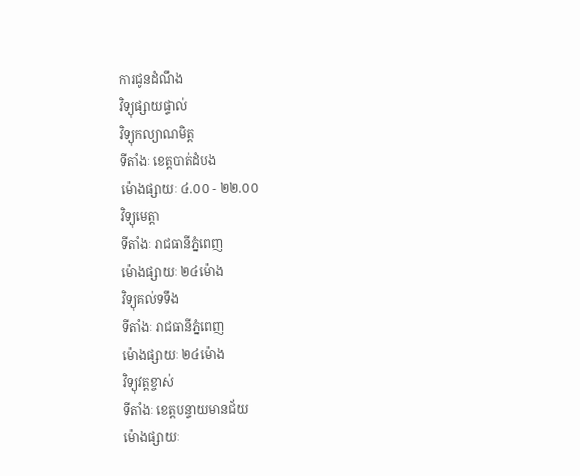ការជូនដំណឹង
វិទ្យុផ្សាយផ្ទាល់
វិទ្យុកល្យាណមិត្ត
ទីតាំងៈ ខេត្តបាត់ដំបង
ម៉ោងផ្សាយៈ ៤.០០ - ២២.០០
វិទ្យុមេត្តា
ទីតាំងៈ រាជធានីភ្នំពេញ
ម៉ោងផ្សាយៈ ២៤ម៉ោង
វិទ្យុគល់ទទឹង
ទីតាំងៈ រាជធានីភ្នំពេញ
ម៉ោងផ្សាយៈ ២៤ម៉ោង
វិទ្យុវត្តខ្ចាស់
ទីតាំងៈ ខេត្តបន្ទាយមានជ័យ
ម៉ោងផ្សាយៈ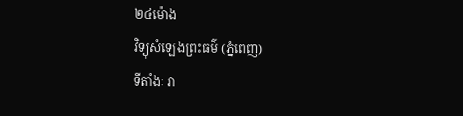២៤ម៉ោង
វិទ្យុសំឡេងព្រះធម៌ (ភ្នំពេញ)
ទីតាំងៈ រា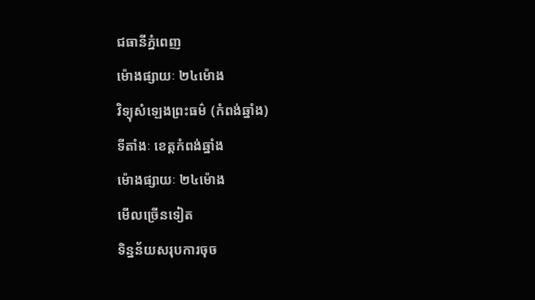ជធានីភ្នំពេញ
ម៉ោងផ្សាយៈ ២៤ម៉ោង
វិទ្យុសំឡេងព្រះធម៌ (កំពង់ឆ្នាំង)
ទីតាំងៈ ខេត្តកំពង់ឆ្នាំង
ម៉ោងផ្សាយៈ ២៤ម៉ោង
មើលច្រើនទៀត
ទិន្នន័យសរុបការចុច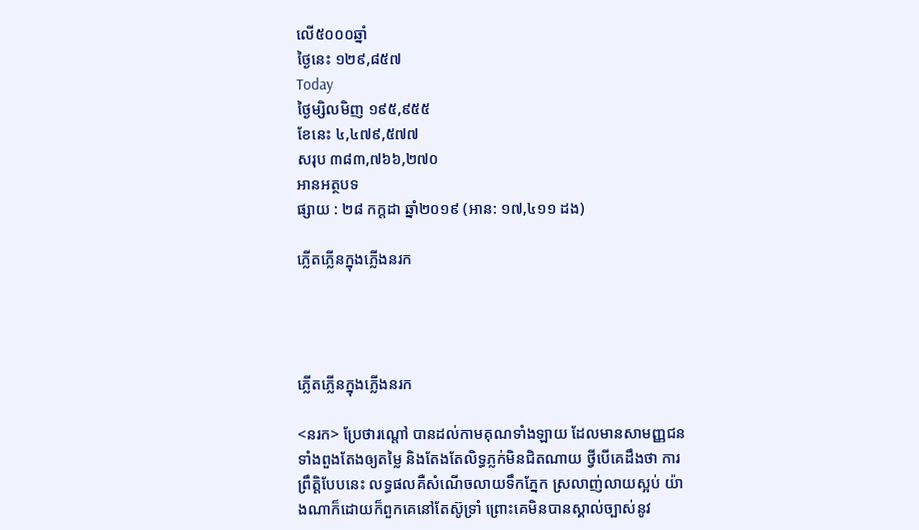លើ៥០០០ឆ្នាំ
ថ្ងៃនេះ ១២៩,៨៥៧
Today
ថ្ងៃម្សិលមិញ ១៩៥,៩៥៥
ខែនេះ ៤,៤៧៩,៥៧៧
សរុប ៣៨៣,៧៦៦,២៧០
អានអត្ថបទ
ផ្សាយ : ២៨ កក្តដា ឆ្នាំ២០១៩ (អាន: ១៧,៤១១ ដង)

ភ្លើតភ្លើនក្នុងភ្លើងនរក




ភ្លើតភ្លើនក្នុងភ្លើងនរក

<នរក> ប្រែថារណ្ដៅ បានដល់កាមគុណទាំងឡាយ ដែលមានសាមញ្ញជនទាំងពួងតែងឲ្យតម្លៃ និងតែងតែលិទ្ធភ្លក់មិនជិតណាយ ថ្វីបើគេដឹងថា ការព្រឹត្តិបែបនេះ លទ្ធផលគឺសំណើចលាយទឹកភ្នែក ស្រលាញ់លាយស្អប់ យ៉ាងណាក៏ដោយក៏ពួកគេនៅតែស៊ូទ្រាំ ព្រោះគេមិនបានស្គាល់ច្បាស់នូវ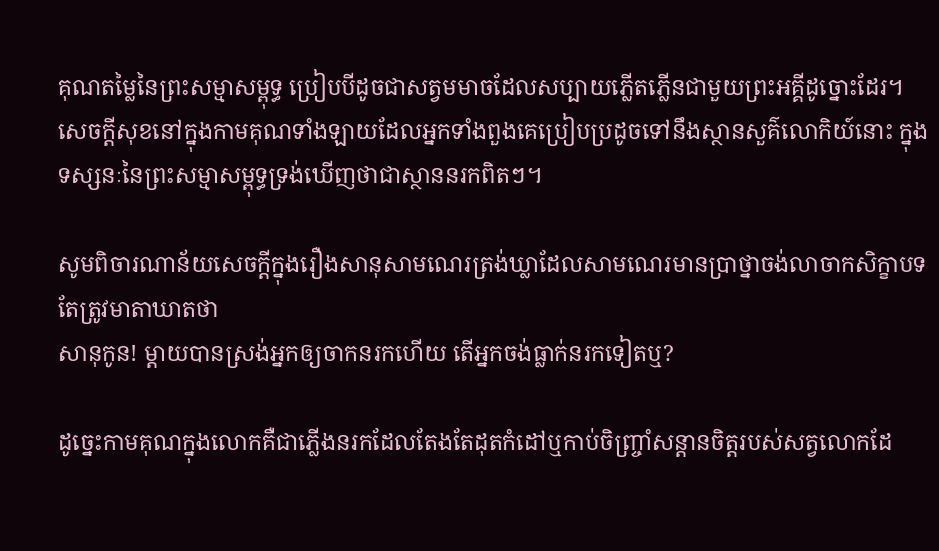គុណតម្លៃនៃព្រះសម្មាសម្ពុទ្ធ ប្រៀបបីដូចជាសត្វមមាចដែលសប្បាយភ្លើតភ្លើនជាមួយព្រះអគ្គីដូច្នោះដែរ។ សេចក្ដីសុខនៅក្នុងកាមគុណទាំងឡាយដែលអ្នកទាំងពួងគេប្រៀបប្រដូចទៅនឹងស្ថានសួគ៌លោកិយ៍នោះ ក្នុងទស្សនៈនៃព្រះសម្មាសម្ពុទ្ធទ្រង់ឃើញថាជាស្ថាននរកពិតៗ។

សូមពិចារណាន័យសេចក្ដីក្នុងរឿងសានុសាមណេរត្រង់ឃ្លាដែលសាមណេរមានប្រាថ្នាចង់លាចាកសិក្ខាបទ តែត្រូវមាតាឃាតថា
សានុកូន! ម្ដាយបានស្រង់អ្នកឲ្យចាកនរកហើយ តើអ្នកចង់ធ្លាក់នរកទៀតឬ?

ដូច្នេះកាមគុណក្នុងលោកគឺជាភ្លើងនរកដែលតែងតែដុតកំដៅឬកាប់ចិញ្ច្រាំសន្ដានចិត្តរបស់សត្វលោកដែ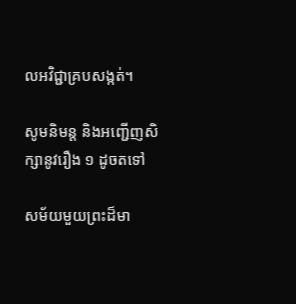លអវិជ្ជាគ្របសង្កត់។

សូមនិមន្ត និងអញ្ជើញសិក្សានូវរឿង ១ ដូចតទៅ

សម័យមួយព្រះដ៏មា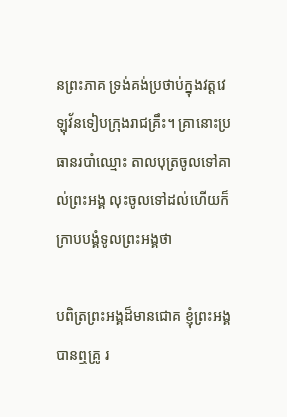នព្រះភាគ ទ្រង់គង់ប្រថាប់ក្នុងវត្តវេឡុវ័នទៀបក្រុងរាជគ្រឹះ។ គ្រានោះប្រធានរបាំឈ្មោះ តាលបុត្រចូលទៅគាល់ព្រះអង្គ លុះចូលទៅដល់ហើយក៏ក្រាបបង្គំទូលព្រះអង្គថា

បពិត្រព្រះអង្គដ៏មានជោគ ខ្ញុំព្រះអង្គបានឮគ្រូ រ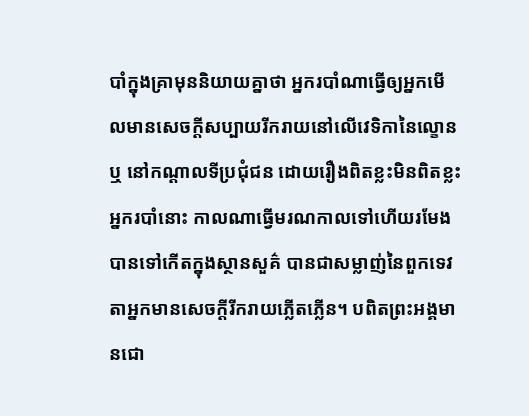បាំក្នុងគ្រាមុននិយាយគ្នាថា អ្នករបាំណាធ្វើឲ្យអ្នកមើលមានសេចក្ដីសប្បាយរីករាយនៅលើវេទិកានៃល្ខោនឬ នៅកណ្ដាលទីប្រជុំជន ដោយរឿងពិតខ្លះមិនពិតខ្លះ អ្នករបាំនោះ កាលណាធ្វើមរណកាលទៅហើយរមែងបានទៅកើតក្នុងស្ថានសួគ៌ បានជាសម្លាញ់នៃពួកទេវតាអ្នកមានសេចក្ដីរីករាយភ្លើតភ្លើន។ បពិតព្រះអង្គមានជោ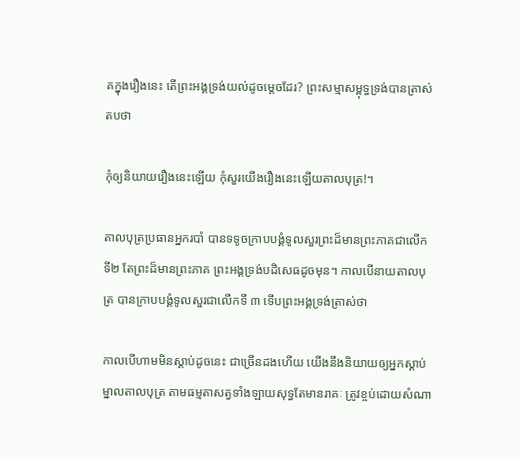គក្នុងរឿងនេះ តើព្រះអង្គទ្រង់យល់ដូចម្តេចដែរ? ព្រះសម្មាសម្ពុទ្ធទ្រង់បានត្រាស់តបថា

កុំឲ្យនិយាយរឿងនេះឡើយ កុំសួរយើងរឿងនេះឡើយតាលបុត្រ!។

តាលបុត្រប្រធានអ្នករបាំ បានទទូចក្រាបបង្គំទូលសួរព្រះដ៏មានព្រះភាគជាលើកទី២ តែព្រះដ៏មានព្រះភាគ ព្រះអង្គទ្រង់បដិសេធដូចមុន។ កាលបើនាយតាលបុត្រ បានក្រាបបង្គំទូលសួរជាលើកទី ៣ ទើបព្រះអង្គទ្រង់ត្រាស់ថា

កាលបើហាមមិនស្ដាប់ដូចនេះ ជាច្រើនដងហើយ យើងនឹងនិយាយឲ្យអ្នកស្ដាប់ ម្នាលតាលបុត្រ តាមធម្មតាសត្វទាំងឡាយសុទ្ធតែមានរាគៈ ត្រូវខ្ចប់ដោយសំណា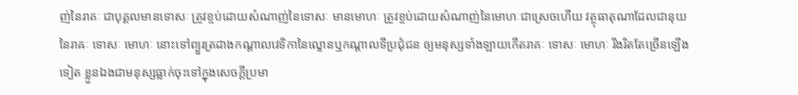ញ់នៃរាគៈ ជាបុគ្គលមានទោសៈ ត្រូវខ្ចប់ដោយសំណាញ់នៃទោសៈ មានមោហៈ ត្រូវខ្ចប់ដោយសំណាញ់នៃមោហៈជាស្រេចហើយ វត្ថុធាតុណាដែលជានុយនៃរាឝៈ ទោសៈ មោហៈ នោះទៅព្យួរត្រដាងកណ្ដាលវេទិកានៃល្ខោនឬកណ្ដាលទីប្រជុំជន ឲ្យមនុស្សទាំងឡាយកើតរាគៈ ទោសៈ មោហៈ រឹងរិតតែច្រើនឡើងទៀត ខ្លួនឯងជាមនុស្សធ្លាក់ចុះទៅក្នុងសេចក្ដីប្រមា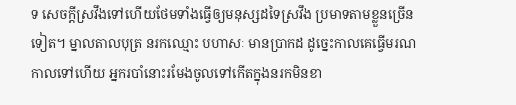ទ សេចក្ដីស្រវឹងទៅហើយថែមទាំងធ្វើឲ្យមនុស្សដទៃស្រវឹង ប្រមាទតាមខ្លួនច្រើនទៀត។ ម្នាលតាលបុត្រ នរកឈ្មោះ បហាសៈ មានប្រាកដ ដូច្នេះកាលគេធ្វើមរណកាលទៅហើយ អ្នករបាំនោះរមែងចូលទៅកើតក្នុងនរកមិនខា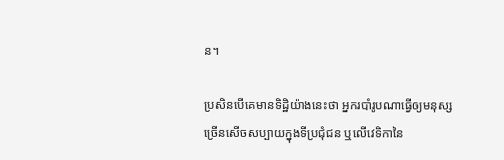ន។

ប្រសិនបើគេមានទិដ្ឋិយ៉ាងនេះថា អ្នករបាំរូបណាធ្វើឲ្យមនុស្សច្រើនសើចសប្បាយក្នុងទីប្រជុំជន ឬលើវេទិកានៃ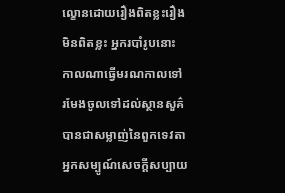ល្ខោនដោយរឿងពិតខ្លះរឿងមិនពិតខ្លះ អ្នករបាំរូបនោះ កាលណាធ្វើមរណកាលទៅ រមែងចូលទៅដល់ស្ថានសួគ៌ បានជាសម្លាញ់នៃពួកទេវតា អ្នកសម្បូណ៍សេចក្ដីសប្បាយ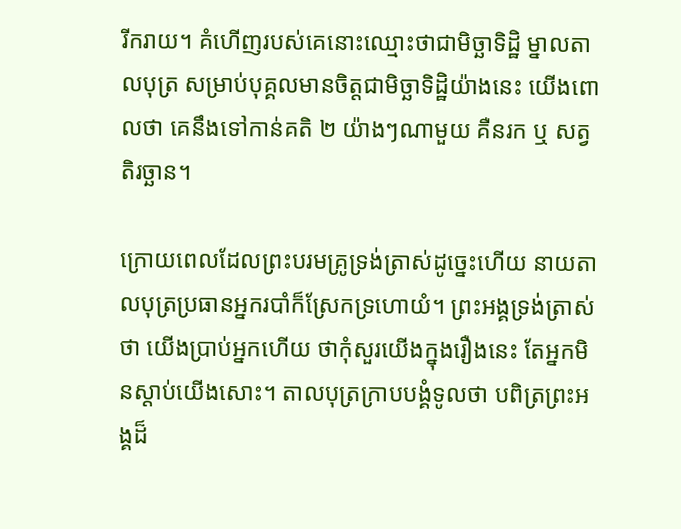រីករាយ។ គំហើញរបស់គេនោះឈ្មោះថាជាមិច្ឆាទិដ្ឋិ ម្នាលតាលបុត្រ សម្រាប់បុគ្គលមានចិត្តជាមិច្ឆាទិដ្ឋិយ៉ាងនេះ យើងពោលថា គេនឹងទៅកាន់គតិ ២ យ៉ាងៗណាមួយ គឺនរក ឬ សត្វតិរច្ឆាន។

ក្រោយពេលដែលព្រះបរមគ្រូទ្រង់ត្រាស់ដូច្នេះហើយ នាយតាលបុត្រប្រធានអ្នករបាំក៏ស្រែកទ្រហោយំ។ ព្រះអង្គទ្រង់ត្រាស់ថា យើងប្រាប់អ្នកហើយ ថាកុំសួរយើងក្នុងរឿងនេះ តែអ្នកមិនស្ដាប់យើងសោះ។ តាលបុត្រក្រាបបង្គំទូលថា បពិត្រព្រះអង្គដ៏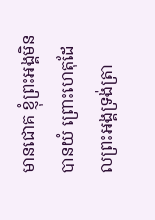មានជោគ ខ្ញុំព្រះអង្គមិនបានយំ ព្រោះហេតុដែលព្រះអង្គទ្រង់ត្រា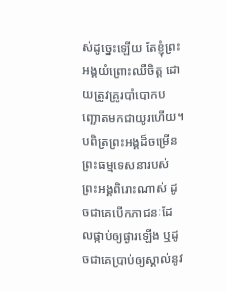ស់ដូច្នេះឡើយ តែខ្ញុំព្រះអង្គយំព្រោះឈឺចិត្ត ដោយត្រូវគ្រូរបាំបោកបញ្ឆោតមកជាយូរហើយ។ បពិត្រព្រះអង្គដ៏ចម្រើន ព្រះធម្មទេសនារបស់ព្រះអង្គពិរោះណាស់ ដូចជាគេបើកភាជនៈដែលផ្កាប់ឲ្យផ្ងារឡើង ឬដូចជាគេប្រាប់ឲ្យស្គាល់នូវ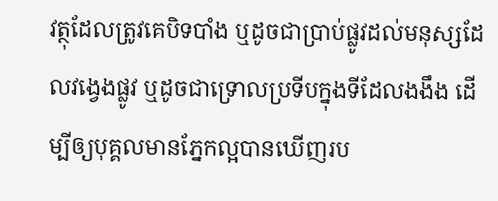វត្ថុដែលត្រូវគេបិទបាំង ឬដូចជាប្រាប់ផ្លូវដល់មនុស្សដែលវង្វេងផ្លូវ ឬដូចជាទ្រោលប្រទីបក្នុងទីដែលងងឹង ដើម្បីឲ្យបុគ្គលមានភ្នែកល្អបានឃើញរប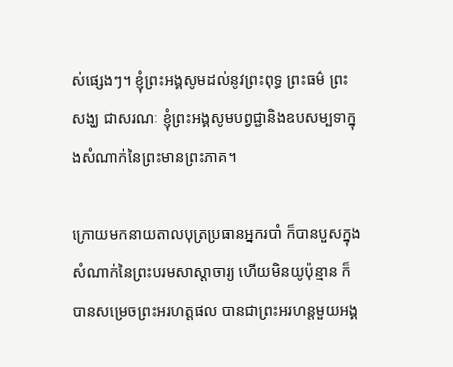ស់ផ្សេងៗ។ ខ្ញុំព្រះអង្គសូមដល់នូវព្រះពុទ្ធ ព្រះធម៌ ព្រះសង្ឃ ជាសរណៈ ខ្ញុំព្រះអង្គសូមបព្វជ្ជានិងឧបសម្បទាក្នុងសំណាក់នៃព្រះមានព្រះភាគ។

ក្រោយមកនាយតាលបុត្រប្រធានអ្នករបាំ ក៏បានបួសក្នុងសំណាក់នៃព្រះបរមសាស្ដាចារ្យ ហើយមិនយូប៉ុន្មាន ក៏បានសម្រេចព្រះអរហត្តផល បានជាព្រះអរហន្តមួយអង្គ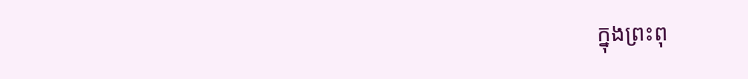ក្នុងព្រះពុ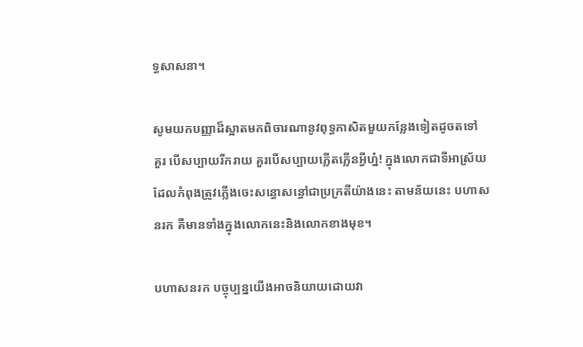ទ្ធសាសនា។

សូមយកបញ្ញាដ៏ស្អាតមកពិចារណានូវពុទ្ធភាសិតមួយកន្លែងទៀតដូចតទៅ
គួរ បើសប្បាយរីករាយ គួរបើសប្បាយភ្លើតភ្លើនអ្វីហ្ន៎! ក្នុងលោកជាទីអាស្រ័យដែលកំពុងត្រូវភ្លើងចេះសន្ធោសន្ធៅជាប្រក្រតីយ៉ាងនេះ តាមន័យនេះ បហាសនរក គឺមានទាំងក្នុងលោកនេះនិងលោកខាងមុខ។

បហាសនរក បច្ចុប្បន្នយើងអាចនិយាយដោយវា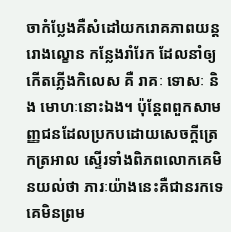ចាកំប្លែងគឺសំដៅយករោគភាពយន្ត រោងល្ខោន កន្លែងរាំរែក ដែលនាំឲ្យកើតភ្លើងកិលេស គឺ រាគៈ ទោសៈ និង មោហៈនោះឯង។ ប៉ុន្តែពពួកសាមញ្ញជនដែលប្រកបដោយសេចក្ដីត្រេកត្រអាល ស្ទើរទាំងពិភពលោកគេមិនយល់ថា ភារៈយ៉ាងនេះគឺជានរកទេ គេមិនព្រម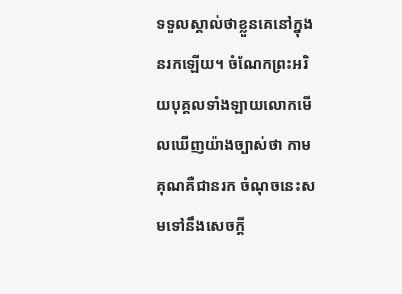ទទួលស្គាល់ថាខ្លួនគេនៅក្នុងនរកឡើយ។ ចំណែកព្រះអរិយបុគ្គលទាំងឡាយលោកមើលឃើញយ៉ាងច្បាស់ថា កាមគុណគឺជានរក ចំណុចនេះសមទៅនឹងសេចក្ដី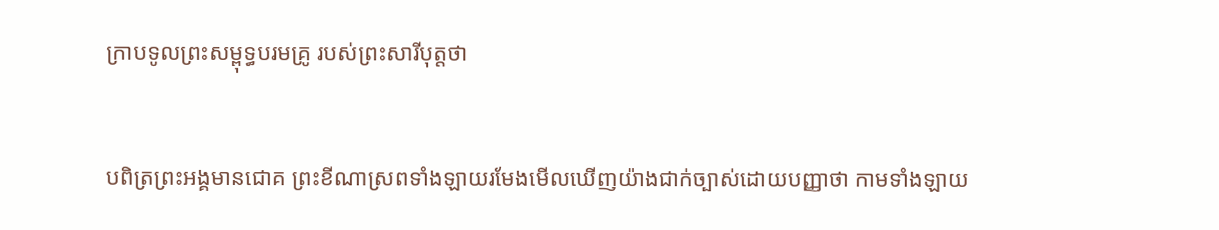ក្រាបទូលព្រះសម្ពុទ្ធបរមគ្រូ របស់ព្រះសារីបុត្តថា


បពិត្រព្រះអង្គមានជោគ ព្រះខីណាស្រពទាំងឡាយរមែងមើលឃើញយ៉ាងជាក់ច្បាស់ដោយបញ្ញាថា កាមទាំងឡាយ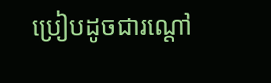ប្រៀបដូចជារណ្ដៅ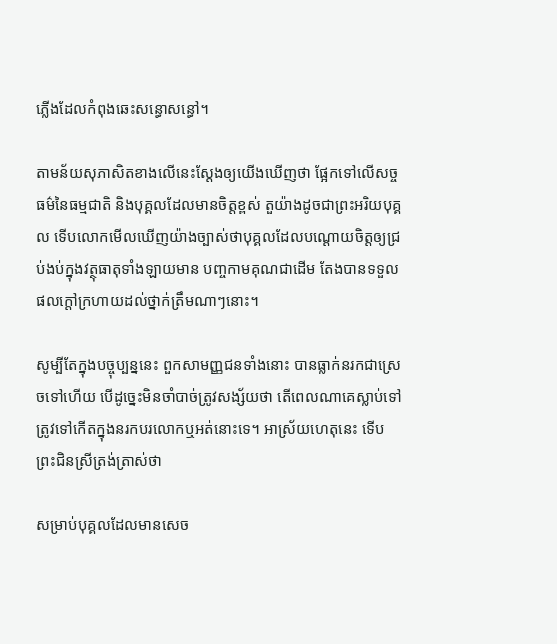ភ្លើងដែលកំពុងឆេះសន្ធោសន្ធៅ។

តាមន័យសុភាសិតខាងលើនេះស្ដែងឲ្យយើងឃើញថា ផ្អែកទៅលើសច្ចធម៌នៃធម្មជាតិ និងបុគ្គលដែលមានចិត្តខ្ពស់ តួយ៉ាងដូចជាព្រះអរិយបុគ្គល ទើបលោកមើលឃើញយ៉ាងច្បាស់ថាបុគ្គលដែលបណ្ដោយចិត្តឲ្យជ្រប់ងប់ក្នុងវត្ថុធាតុទាំងឡាយមាន បញ្ចកាមគុណជាដើម តែងបានទទួលផលក្ដៅក្រហាយដល់ថ្នាក់ត្រឹមណាៗនោះ។

សូម្បីតែក្នុងបច្ចុប្បន្ននេះ ពួកសាមញ្ញជនទាំងនោះ បានធ្លាក់នរកជាស្រេចទៅហើយ បើដូច្នេះមិនចាំបាច់ត្រូវសង្ស័យថា តើពេលណាគេស្លាប់ទៅត្រូវទៅកើតក្នុងនរកបរលោកឬអត់នោះទេ។ អាស្រ័យហេតុនេះ ទើបព្រះជិនស្រីត្រង់ត្រាស់ថា

សម្រាប់បុគ្គលដែលមានសេច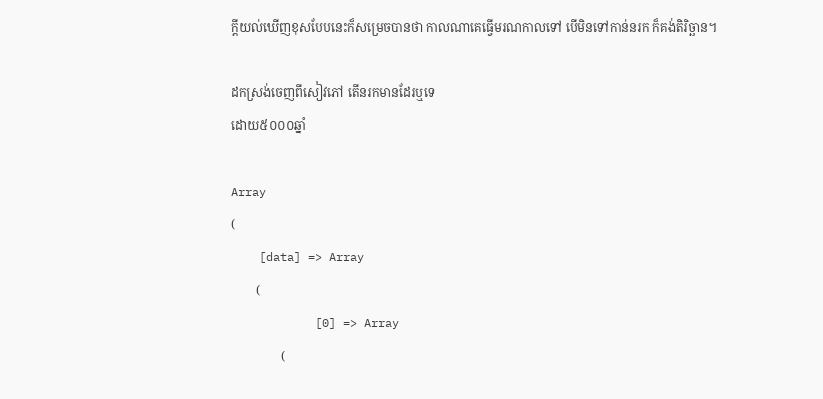ក្ដីយល់ឃើញខុសបែបនេះក៏សម្រេចបានថា កាលណាគេធ្វើមរណកាលទៅ បើមិនទៅកាន់នរក ក៏គង់តិរិច្ឆាន។

ដកស្រង់ចេញពីសៀវភៅ តើនរកមានដែរឬទេ
ដោយ៥០០០ឆ្នាំ

Array
(
    [data] => Array
        (
            [0] => Array
                (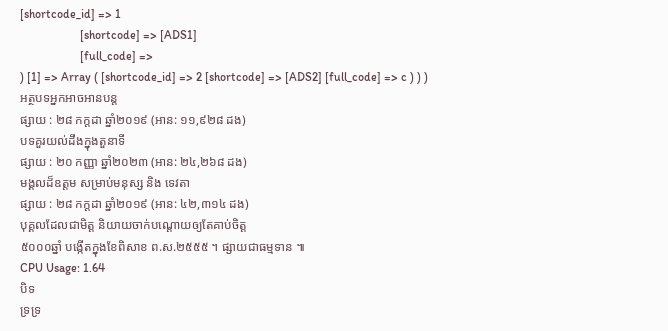[shortcode_id] => 1
                    [shortcode] => [ADS1]
                    [full_code] =>
) [1] => Array ( [shortcode_id] => 2 [shortcode] => [ADS2] [full_code] => c ) ) )
អត្ថបទអ្នកអាចអានបន្ត
ផ្សាយ : ២៨ កក្តដា ឆ្នាំ២០១៩ (អាន: ១១,៩២៨ ដង)
បទគួរយល់ដឹងក្នុងតួនាទី
ផ្សាយ : ២០ កញ្ញា ឆ្នាំ២០២៣ (អាន: ២៤,២៦៨ ដង)
មង្គលដ៏ឧត្តម សម្រាប់មនុស្ស និង ទេវតា
ផ្សាយ : ២៨ កក្តដា ឆ្នាំ២០១៩ (អាន: ៤២,៣១៤ ដង)
បុគ្គលដែលជាមិត្ត និយាយចាក់បណ្ដោយឲ្យតែគាប់ចិត្ត
៥០០០ឆ្នាំ បង្កើតក្នុងខែពិសាខ ព.ស.២៥៥៥ ។ ផ្សាយជាធម្មទាន ៕
CPU Usage: 1.64
បិទ
ទ្រទ្រ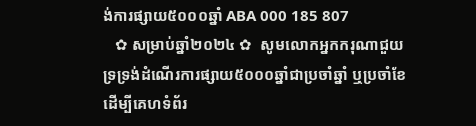ង់ការផ្សាយ៥០០០ឆ្នាំ ABA 000 185 807
   ✿ សម្រាប់ឆ្នាំ២០២៤ ✿  សូមលោកអ្នកករុណាជួយទ្រទ្រង់ដំណើរការផ្សាយ៥០០០ឆ្នាំជាប្រចាំឆ្នាំ ឬប្រចាំខែ  ដើម្បីគេហទំព័រ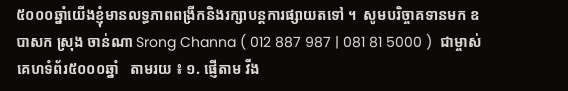៥០០០ឆ្នាំយើងខ្ញុំមានលទ្ធភាពពង្រីកនិងរក្សាបន្តការផ្សាយតទៅ ។  សូមបរិច្ចាគទានមក ឧបាសក ស្រុង ចាន់ណា Srong Channa ( 012 887 987 | 081 81 5000 )  ជាម្ចាស់គេហទំព័រ៥០០០ឆ្នាំ   តាមរយ ៖ ១. ផ្ញើតាម វីង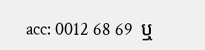acc: 0012 68 69  ឬ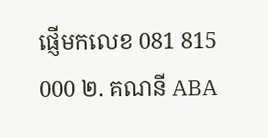ផ្ញើមកលេខ 081 815 000 ២. គណនី ABA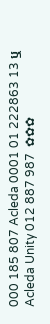000 185 807 Acleda 0001 01 222863 13 ឬ Acleda Unity 012 887 987  ✿✿✿